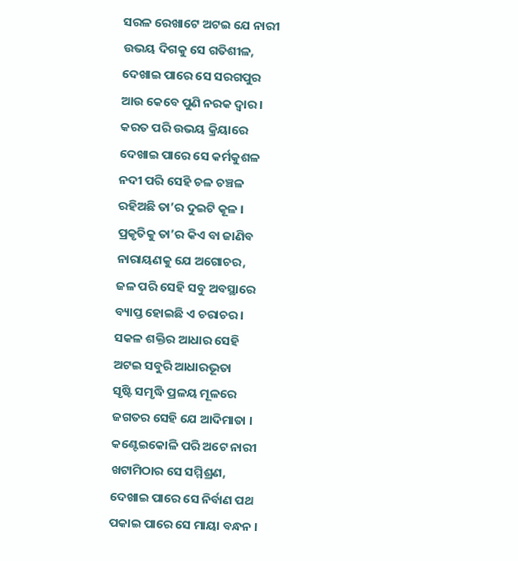ସରଳ ରେଖାଟେ ଅଟଇ ଯେ ନାରୀ
ଉଭୟ ଦିଗକୁ ସେ ଗତିଶୀଳ,
ଦେଖାଇ ପାରେ ସେ ସରଗପୁର
ଆଉ କେବେ ପୁଣି ନରକ ଦ୍ୱାର ।
କରତ ପରି ଉଭୟ କ୍ରିୟାରେ
ଦେଖାଇ ପାରେ ସେ କର୍ମକୁଶଳ
ନଦୀ ପରି ସେହି ଚଳ ଚଞ୍ଚଳ
ରହିଅଛି ତା’ର ଦୁଇଟି କୂଳ ।
ପ୍ରକୃତିକୁ ତା’ର କିଏ ବା ଜାଣିବ
ନାରାୟଣକୁ ଯେ ଅଗୋଚର,
ଜଳ ପରି ସେହି ସବୁ ଅବସ୍ଥାରେ
ବ୍ୟାପ୍ତ ହୋଇଛି ଏ ଚରାଚର ।
ସକଳ ଶକ୍ତିର ଆଧାର ସେହି
ଅଟଇ ସବୁରି ଆଧାରଭୂତା
ସୃଷ୍ଟି ସମୃଦ୍ଧି ପ୍ରଳୟ ମୂଳରେ
ଜଗତର ସେହି ଯେ ଆଦିମାତା ।
କଣ୍ଟେଇକୋଳି ପରି ଅଟେ ନାରୀ
ଖଟାମିଠାର ସେ ସମ୍ମିଶ୍ରଣ,
ଦେଖାଇ ପାରେ ସେ ନିର୍ବାଣ ପଥ
ପକାଇ ପାରେ ସେ ମାୟା ବନ୍ଧନ ।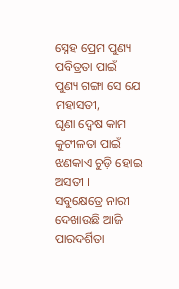ସ୍ନେହ ପ୍ରେମ ପୁଣ୍ୟ ପବିତ୍ରତା ପାଇଁ
ପୁଣ୍ୟ ଗଙ୍ଗା ସେ ଯେ ମହାସତୀ,
ଘୃଣା ଦ୍ଵେଷ କାମ କୁଟୀଳତା ପାଇଁ
ଝଣକାଏ ଚୁଡ଼ି ହୋଇ ଅସତୀ ।
ସବୁକ୍ଷେତ୍ରେ ନାରୀ ଦେଖାଉଛି ଆଜି
ପାରଦର୍ଶିତା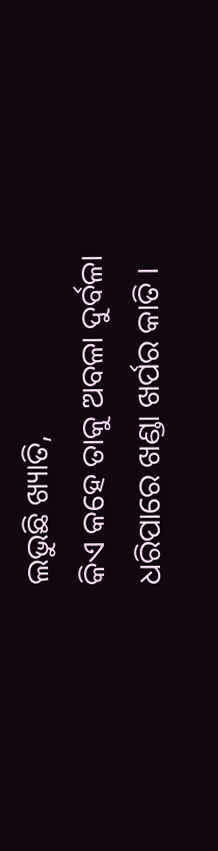ଲଭୁଛି ଖ୍ୟାତି,
କିଏ କହେ ତାକୁ ଅବଳା ଦୁର୍ବଳା
ଧରିପାରେ ଖଣ୍ଡା ଖର୍ପର କାତି ।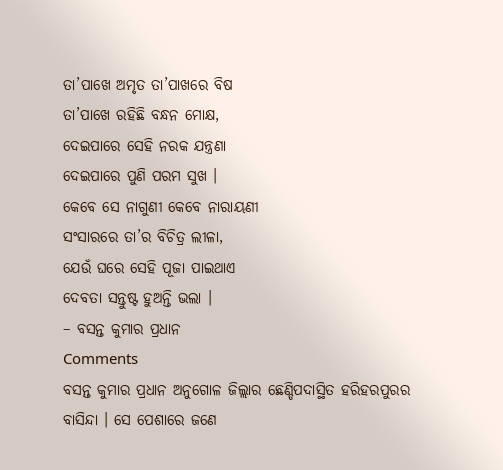ତା’ପାଖେ ଅମୃତ ତା’ପାଖରେ ବିଷ
ତା’ପାଖେ ରହିଛି ବନ୍ଧନ ମୋକ୍ଷ,
ଦେଇପାରେ ସେହି ନରକ ଯନ୍ତ୍ରଣା
ଦେଇପାରେ ପୁଣି ପରମ ସୁଖ ।
କେବେ ସେ ନାଗୁଣୀ କେବେ ନାରାୟଣୀ
ସଂସାରରେ ତା’ର ବିଚିତ୍ର ଲୀଳା,
ଯେଉଁ ଘରେ ସେହି ପୂଜା ପାଇଥାଏ
ଦେବତା ସନ୍ତୁଷ୍ଟ ହୁଅନ୍ତି ଭଲା ।
– ବସନ୍ତ କୁମାର ପ୍ରଧାନ
Comments
ବସନ୍ତ କୁମାର ପ୍ରଧାନ ଅନୁଗୋଳ ଜିଲ୍ଲାର ଛେଣ୍ଡିପଦାସ୍ଥିତ ହରିହରପୁରର ବାସିନ୍ଦା । ସେ ପେଶାରେ ଜଣେ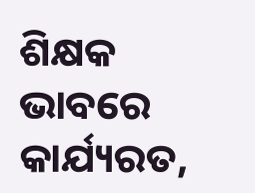ଶିକ୍ଷକ ଭାବରେ କାର୍ଯ୍ୟରତ,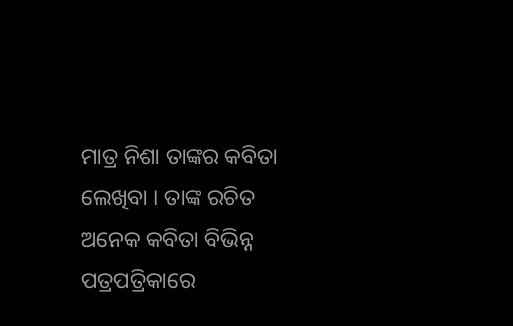ମାତ୍ର ନିଶା ତାଙ୍କର କବିତା ଲେଖିବା । ତାଙ୍କ ରଚିତ ଅନେକ କବିତା ବିଭିନ୍ନ ପତ୍ରପତ୍ରିକାରେ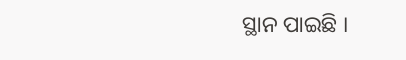ସ୍ଥାନ ପାଇଛି ।